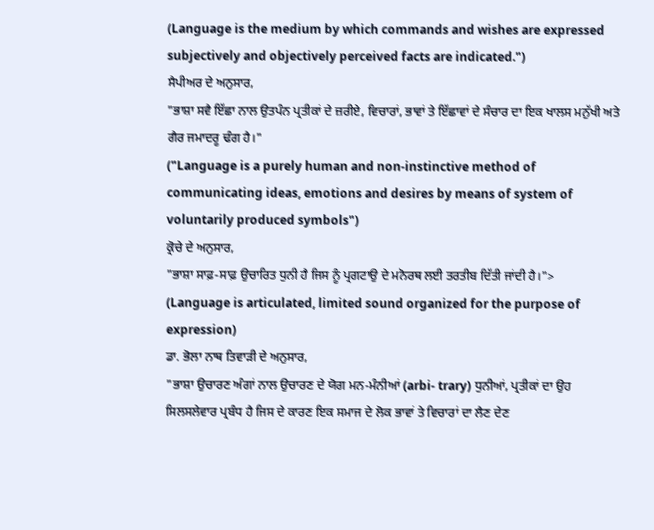(Language is the medium by which commands and wishes are expressed subjectively and objectively perceived facts are indicated.")
ਸੈਪੀਅਰ ਦੇ ਅਨੁਸਾਰ,
"ਭਾਸ਼ਾ ਸਵੈ ਇੱਛਾ ਨਾਲ ਉਤਪੰਨ ਪ੍ਰਤੀਕਾਂ ਦੇ ਜ਼ਰੀਏ, ਵਿਚਾਰਾਂ, ਭਾਵਾਂ ਤੇ ਇੱਛਾਵਾਂ ਦੇ ਸੰਚਾਰ ਦਾ ਇਕ ਖਾਲਸ ਮਨੁੱਖੀ ਅਤੇ ਗੈਰ ਜਮਾਦਰੂ ਢੰਗ ਹੈ।"
("Language is a purely human and non-instinctive method of communicating ideas, emotions and desires by means of system of voluntarily produced symbols")
ਕ੍ਰੋਚੇ ਦੇ ਅਨੁਸਾਰ,
"ਭਾਸ਼ਾ ਸਾਫ਼-ਸਾਫ਼ ਉਚਾਰਿਤ ਧੁਨੀ ਹੈ ਜਿਸ ਨੂੰ ਪ੍ਰਗਟਾਉ ਦੇ ਮਨੋਰਥ ਲਈ ਤਰਤੀਬ ਦਿੱਤੀ ਜਾਂਦੀ ਹੈ।">
(Language is articulated, limited sound organized for the purpose of expression)
ਡਾ. ਭੋਲਾ ਨਾਥ ਤਿਵਾੜੀ ਦੇ ਅਨੁਸਾਰ,
"ਭਾਸ਼ਾ ਉਚਾਰਣ ਅੰਗਾਂ ਨਾਲ ਉਚਾਰਣ ਦੇ ਯੋਗ ਮਨ-ਮੰਨੀਆਂ (arbi- trary) ਧੁਨੀਆਂ, ਪ੍ਰਤੀਕਾਂ ਦਾ ਉਹ ਸਿਲਸਲੇਵਾਰ ਪ੍ਰਬੰਧ ਹੈ ਜਿਸ ਦੇ ਕਾਰਣ ਇਕ ਸਮਾਜ ਦੇ ਲੋਕ ਭਾਵਾਂ ਤੇ ਵਿਚਾਰਾਂ ਦਾ ਲੈਣ ਦੇਣ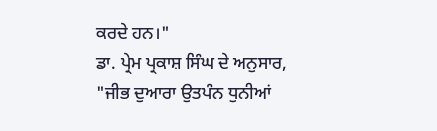ਕਰਦੇ ਹਨ।"
ਡਾ. ਪ੍ਰੇਮ ਪ੍ਰਕਾਸ਼ ਸਿੰਘ ਦੇ ਅਨੁਸਾਰ,
"ਜੀਭ ਦੁਆਰਾ ਉਤਪੰਨ ਧੁਨੀਆਂ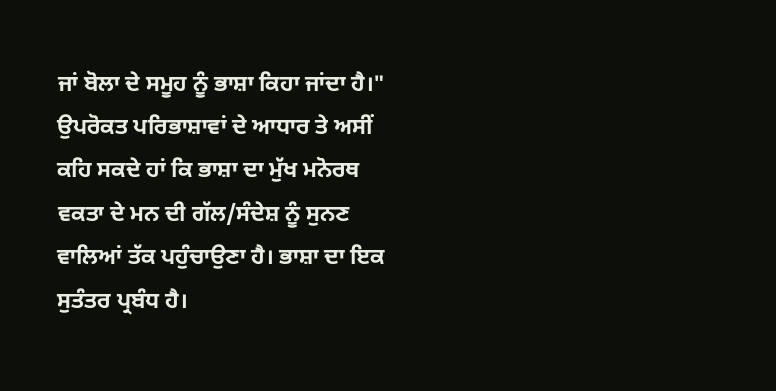ਜਾਂ ਬੋਲਾ ਦੇ ਸਮੂਹ ਨੂੰ ਭਾਸ਼ਾ ਕਿਹਾ ਜਾਂਦਾ ਹੈ।"
ਉਪਰੋਕਤ ਪਰਿਭਾਸ਼ਾਵਾਂ ਦੇ ਆਧਾਰ ਤੇ ਅਸੀਂ ਕਹਿ ਸਕਦੇ ਹਾਂ ਕਿ ਭਾਸ਼ਾ ਦਾ ਮੁੱਖ ਮਨੋਰਥ ਵਕਤਾ ਦੇ ਮਨ ਦੀ ਗੱਲ/ਸੰਦੇਸ਼ ਨੂੰ ਸੁਨਣ ਵਾਲਿਆਂ ਤੱਕ ਪਹੁੰਚਾਉਣਾ ਹੈ। ਭਾਸ਼ਾ ਦਾ ਇਕ ਸੁਤੰਤਰ ਪ੍ਰਬੰਧ ਹੈ।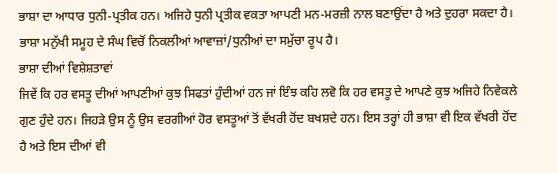ਭਾਸ਼ਾ ਦਾ ਆਧਾਰ ਧੁਨੀ-ਪ੍ਰਤੀਕ ਹਨ। ਅਜਿਹੇ ਧੁਨੀ ਪ੍ਰਤੀਕ ਵਕਤਾ ਆਪਣੀ ਮਨ-ਮਰਜ਼ੀ ਨਾਲ ਬਣਾਉਂਦਾ ਹੈ ਅਤੇ ਦੁਹਰਾ ਸਕਦਾ ਹੈ। ਭਾਸ਼ਾ ਮਨੁੱਖੀ ਸਮੂਹ ਦੇ ਸੰਘ ਵਿਚੋਂ ਨਿਕਲੀਆਂ ਆਵਾਜ਼ਾਂ/ਧੁਨੀਆਂ ਦਾ ਸਮੁੱਚਾ ਰੂਪ ਹੈ।
ਭਾਸ਼ਾ ਦੀਆਂ ਵਿਸ਼ੇਸ਼ਤਾਵਾਂ
ਜਿਵੇਂ ਕਿ ਹਰ ਵਸਤੂ ਦੀਆਂ ਆਪਣੀਆਂ ਕੁਝ ਸਿਫਤਾਂ ਹੁੰਦੀਆਂ ਹਨ ਜਾਂ ਇੰਝ ਕਹਿ ਲਵੋ ਕਿ ਹਰ ਵਸਤੂ ਦੇ ਆਪਣੇ ਕੁਝ ਅਜਿਹੇ ਨਿਵੇਕਲੇ ਗੁਣ ਹੁੰਦੇ ਹਨ। ਜਿਹੜੇ ਉਸ ਨੂੰ ਉਸ ਵਰਗੀਆਂ ਹੋਰ ਵਸਤੂਆਂ ਤੋਂ ਵੱਖਰੀ ਹੋਂਦ ਬਖਸ਼ਦੇ ਹਨ। ਇਸ ਤਰ੍ਹਾਂ ਹੀ ਭਾਸ਼ਾ ਵੀ ਇਕ ਵੱਖਰੀ ਹੋਂਦ ਹੈ ਅਤੇ ਇਸ ਦੀਆਂ ਵੀ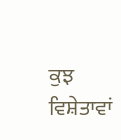ਕੁਝ ਵਿਸ਼ੇਤਾਵਾਂ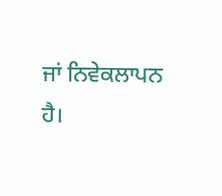ਜਾਂ ਨਿਵੇਕਲਾਪਨ ਹੈ।